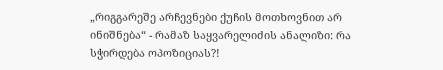„რიგგარეშე არჩევნები ქუჩის მოთხოვნით არ ინიშნება“ - რამაზ საყვარელიძის ანალიზი: რა სჭირდება ოპოზიციას?!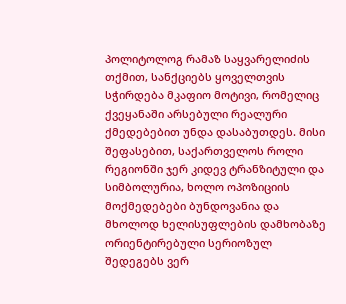პოლიტოლოგ რამაზ საყვარელიძის თქმით, სანქციებს ყოველთვის სჭირდება მკაფიო მოტივი, რომელიც ქვეყანაში არსებული რეალური ქმედებებით უნდა დასაბუთდეს. მისი შეფასებით, საქართველოს როლი რეგიონში ჯერ კიდევ ტრანზიტული და სიმბოლურია, ხოლო ოპოზიციის მოქმედებები ბუნდოვანია და მხოლოდ ხელისუფლების დამხობაზე ორიენტირებული სერიოზულ შედეგებს ვერ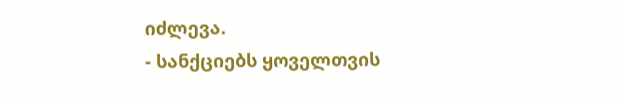იძლევა.
- სანქციებს ყოველთვის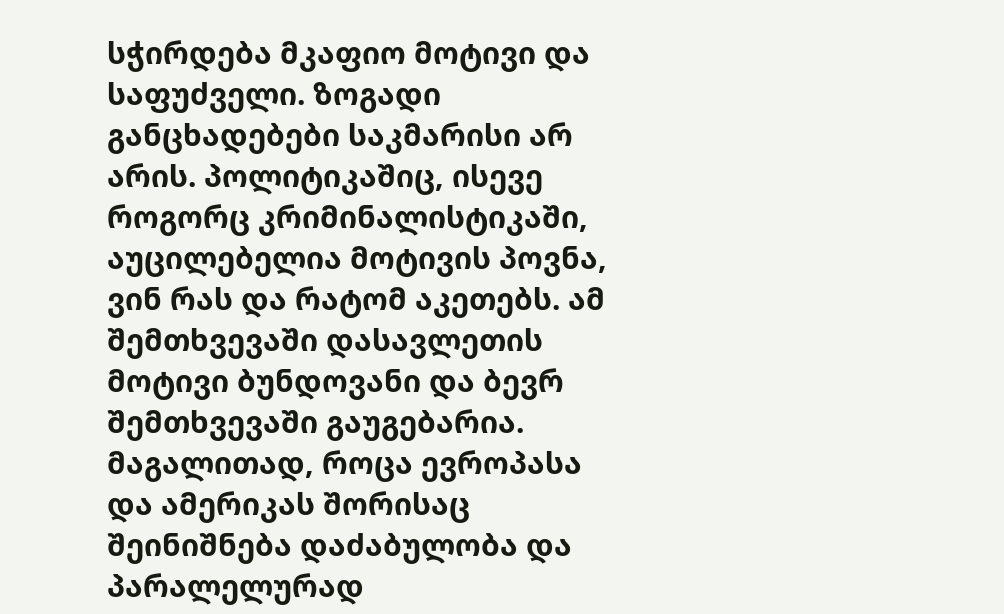სჭირდება მკაფიო მოტივი და საფუძველი. ზოგადი განცხადებები საკმარისი არ არის. პოლიტიკაშიც, ისევე როგორც კრიმინალისტიკაში, აუცილებელია მოტივის პოვნა, ვინ რას და რატომ აკეთებს. ამ შემთხვევაში დასავლეთის მოტივი ბუნდოვანი და ბევრ შემთხვევაში გაუგებარია. მაგალითად, როცა ევროპასა და ამერიკას შორისაც შეინიშნება დაძაბულობა და პარალელურად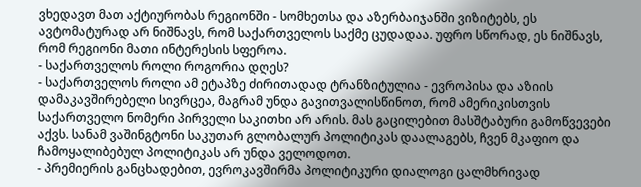ვხედავთ მათ აქტიურობას რეგიონში - სომხეთსა და აზერბაიჯანში ვიზიტებს, ეს ავტომატურად არ ნიშნავს, რომ საქართველოს საქმე ცუდადაა. უფრო სწორად, ეს ნიშნავს, რომ რეგიონი მათი ინტერესის სფეროა.
- საქართველოს როლი როგორია დღეს?
- საქართველოს როლი ამ ეტაპზე ძირითადად ტრანზიტულია - ევროპისა და აზიის დამაკავშირებელი სივრცეა, მაგრამ უნდა გავითვალისწინოთ, რომ ამერიკისთვის საქართველო ნომერი პირველი საკითხი არ არის. მას გაცილებით მასშტაბური გამოწვევები აქვს. სანამ ვაშინგტონი საკუთარ გლობალურ პოლიტიკას დაალაგებს, ჩვენ მკაფიო და ჩამოყალიბებულ პოლიტიკას არ უნდა ველოდოთ.
- პრემიერის განცხადებით, ევროკავშირმა პოლიტიკური დიალოგი ცალმხრივად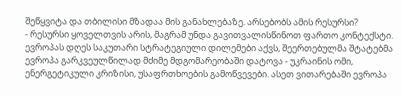შეწყვიტა და თბილისი მზადაა მის განახლებაზე. არსებობს ამის რესურსი?
- რესურსი ყოველთვის არის, მაგრამ უნდა გავითვალისწინოთ ფართო კონტექსტი. ევროპას დღეს საკუთარი სტრატეგიული დილემები აქვს, შეერთებულმა შტატებმა ევროპა გარკვეულწილად მძიმე მდგომარეობაში დატოვა - უკრაინის ომი, ენერგეტიკული კრიზისი, უსაფრთხოების გამოწვევები. ასეთ ვითარებაში ევროპა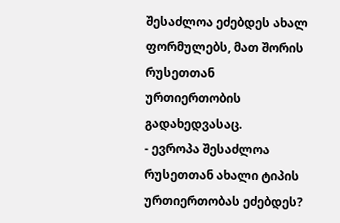შესაძლოა ეძებდეს ახალ ფორმულებს, მათ შორის რუსეთთან ურთიერთობის გადახედვასაც.
- ევროპა შესაძლოა რუსეთთან ახალი ტიპის ურთიერთობას ეძებდეს?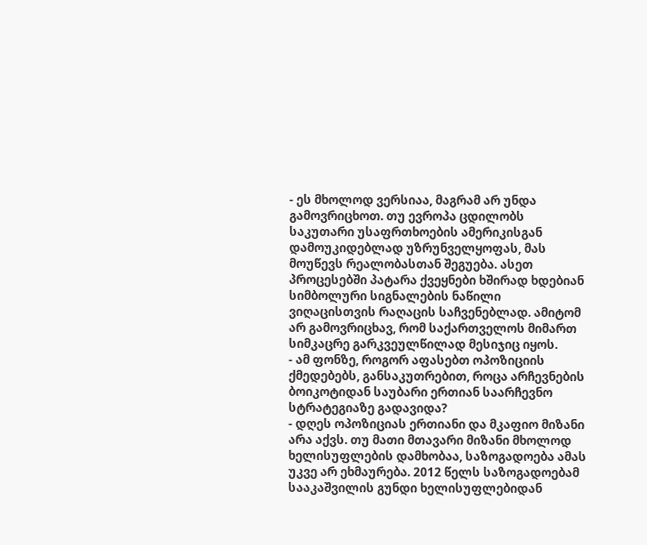- ეს მხოლოდ ვერსიაა, მაგრამ არ უნდა გამოვრიცხოთ. თუ ევროპა ცდილობს საკუთარი უსაფრთხოების ამერიკისგან დამოუკიდებლად უზრუნველყოფას, მას მოუწევს რეალობასთან შეგუება. ასეთ პროცესებში პატარა ქვეყნები ხშირად ხდებიან სიმბოლური სიგნალების ნაწილი ვიღაცისთვის რაღაცის საჩვენებლად. ამიტომ არ გამოვრიცხავ, რომ საქართველოს მიმართ სიმკაცრე გარკვეულწილად მესიჯიც იყოს.
- ამ ფონზე, როგორ აფასებთ ოპოზიციის ქმედებებს, განსაკუთრებით, როცა არჩევნების ბოიკოტიდან საუბარი ერთიან საარჩევნო სტრატეგიაზე გადავიდა?
- დღეს ოპოზიციას ერთიანი და მკაფიო მიზანი არა აქვს. თუ მათი მთავარი მიზანი მხოლოდ ხელისუფლების დამხობაა, საზოგადოება ამას უკვე არ ეხმაურება. 2012 წელს საზოგადოებამ სააკაშვილის გუნდი ხელისუფლებიდან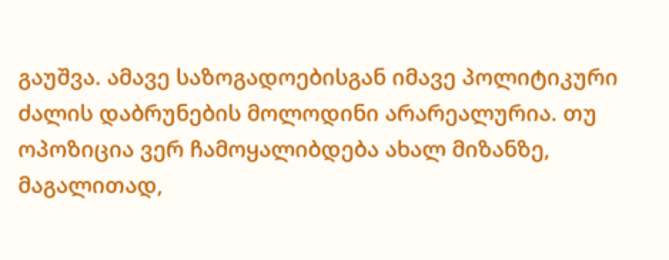გაუშვა. ამავე საზოგადოებისგან იმავე პოლიტიკური ძალის დაბრუნების მოლოდინი არარეალურია. თუ ოპოზიცია ვერ ჩამოყალიბდება ახალ მიზანზე, მაგალითად,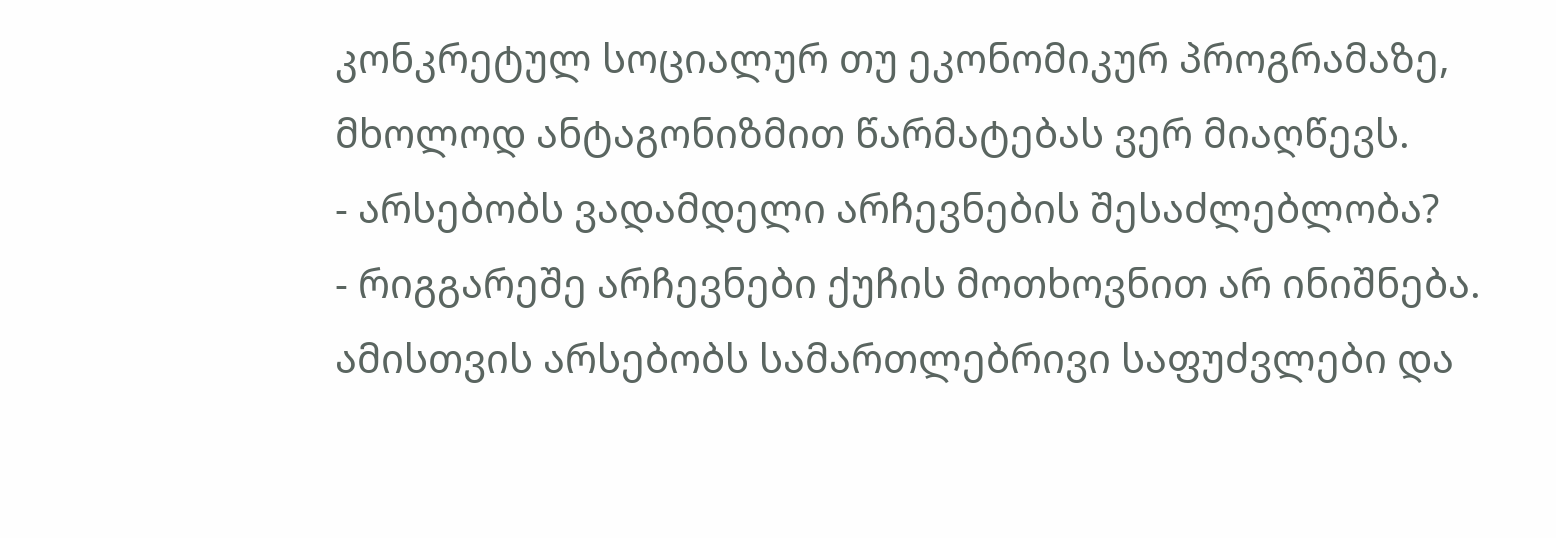კონკრეტულ სოციალურ თუ ეკონომიკურ პროგრამაზე, მხოლოდ ანტაგონიზმით წარმატებას ვერ მიაღწევს.
- არსებობს ვადამდელი არჩევნების შესაძლებლობა?
- რიგგარეშე არჩევნები ქუჩის მოთხოვნით არ ინიშნება. ამისთვის არსებობს სამართლებრივი საფუძვლები და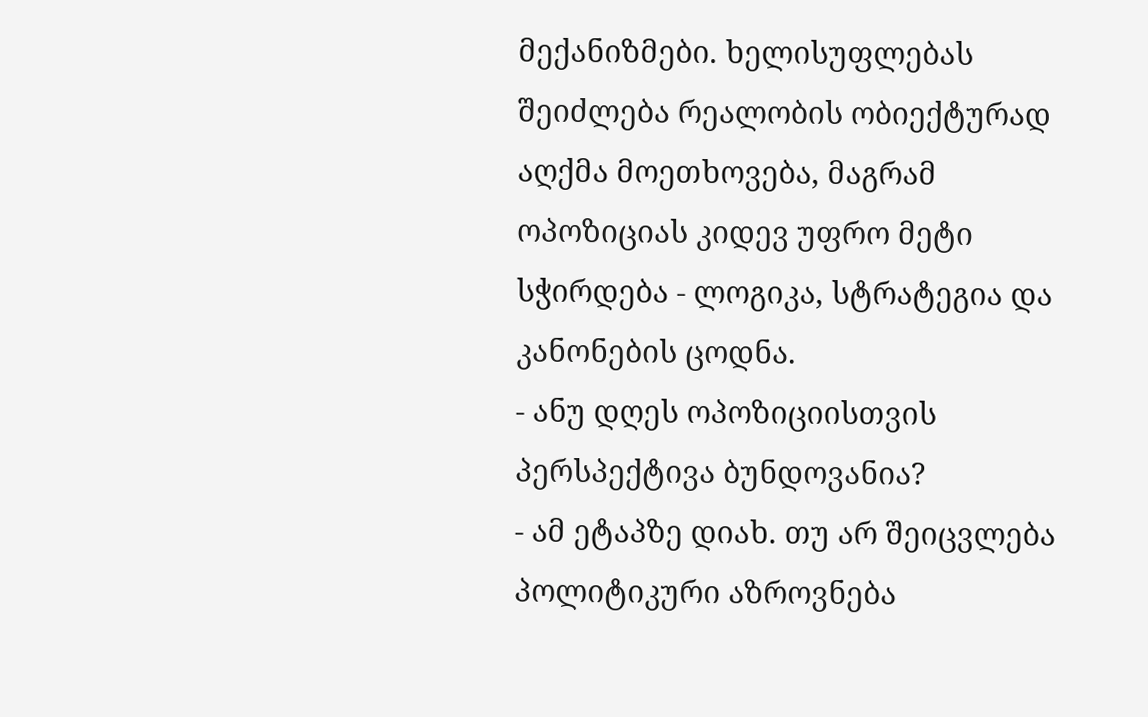მექანიზმები. ხელისუფლებას შეიძლება რეალობის ობიექტურად აღქმა მოეთხოვება, მაგრამ ოპოზიციას კიდევ უფრო მეტი სჭირდება - ლოგიკა, სტრატეგია და კანონების ცოდნა.
- ანუ დღეს ოპოზიციისთვის პერსპექტივა ბუნდოვანია?
- ამ ეტაპზე დიახ. თუ არ შეიცვლება პოლიტიკური აზროვნება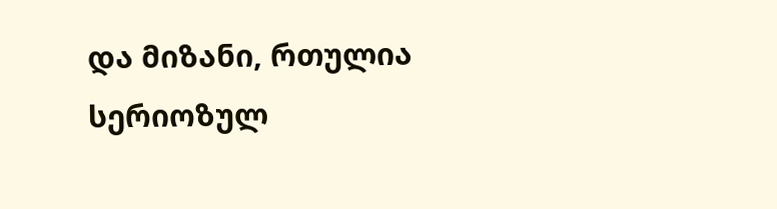და მიზანი, რთულია სერიოზულ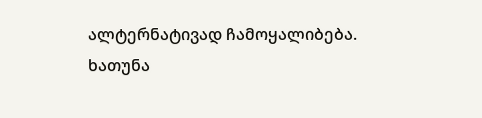ალტერნატივად ჩამოყალიბება.
ხათუნა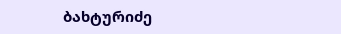ბახტურიძე